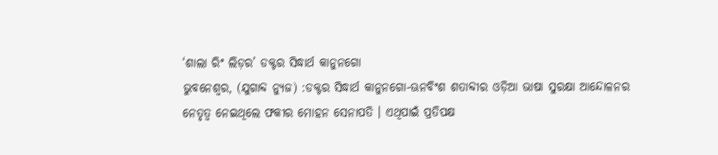‘ଶାଲା ରିଂ ଲିଡ଼ର’ ଡକ୍ଟର ସିଦ୍ଧାର୍ଥ କାନୁନଗୋ
ଭୁବନେଶ୍ୱର, (ଯୁଗାବ୍ଦ ନ୍ୟୁଜ) :ଡକ୍ଟର ସିଦ୍ଧାର୍ଥ କାନୁନଗୋ-ଊନବିଂଶ ଶତାବ୍ଦୀର ଓଡ଼ିଆ ଭାଷା ସୁରକ୍ଷା ଆନ୍ଦୋଳନର ନେତୃତ୍ୱ ନେଇଥିଲେ ଫକୀର ମୋହନ ସେନାପତି । ଏଥିପାଇଁ ପ୍ରତିପକ୍ଷ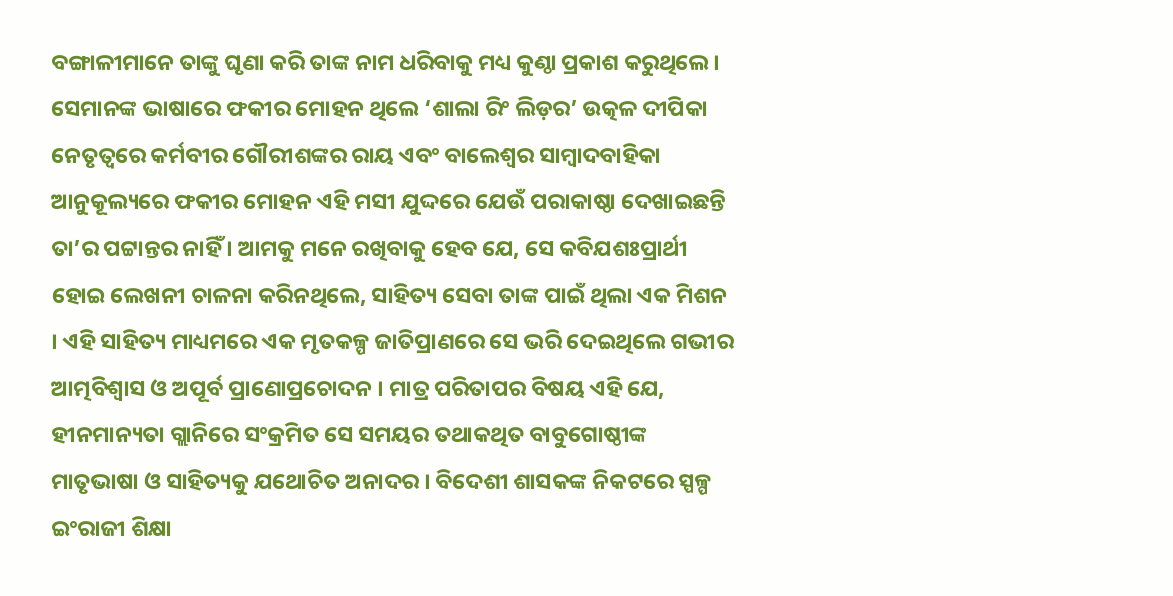ବଙ୍ଗାଳୀମାନେ ତାଙ୍କୁ ଘୃଣା କରି ତାଙ୍କ ନାମ ଧରିବାକୁ ମଧ୍ୟ କୁଣ୍ଠା ପ୍ରକାଶ କରୁଥିଲେ । ସେମାନଙ୍କ ଭାଷାରେ ଫକୀର ମୋହନ ଥିଲେ ‘ଶାଲା ରିଂ ଲିଡ଼ର’ ଉତ୍କଳ ଦୀପିକା ନେତୃତ୍ୱରେ କର୍ମବୀର ଗୌରୀଶଙ୍କର ରାୟ ଏବଂ ବାଲେଶ୍ୱର ସାମ୍ବାଦବାହିକା ଆନୁକୂଲ୍ୟରେ ଫକୀର ମୋହନ ଏହି ମସୀ ଯୁଦ୍ଦରେ ଯେଉଁ ପରାକାଷ୍ଠା ଦେଖାଇଛନ୍ତି ତା’ର ପଟ୍ଟାନ୍ତର ନାହିଁ । ଆମକୁ ମନେ ରଖିବାକୁ ହେବ ଯେ, ସେ କବିଯଶଃପ୍ରାର୍ଥୀ ହୋଇ ଲେଖନୀ ଚାଳନା କରିନଥିଲେ, ସାହିତ୍ୟ ସେବା ତାଙ୍କ ପାଇଁ ଥିଲା ଏକ ମିଶନ । ଏହି ସାହିତ୍ୟ ମାଧ୍ୟମରେ ଏକ ମୃତକଳ୍ପ ଜାତିପ୍ରାଣରେ ସେ ଭରି ଦେଇଥିଲେ ଗଭୀର ଆତ୍ମବିଶ୍ୱାସ ଓ ଅପୂର୍ବ ପ୍ରାଣୋପ୍ରଚୋଦନ । ମାତ୍ର ପରିତାପର ବିଷୟ ଏହି ଯେ, ହୀନମାନ୍ୟତା ଗ୍ଲାନିରେ ସଂକ୍ରମିତ ସେ ସମୟର ତଥାକଥିତ ବାବୁଗୋଷ୍ଠୀଙ୍କ ମାତୃଭାଷା ଓ ସାହିତ୍ୟକୁ ଯଥୋଚିତ ଅନାଦର । ବିଦେଶୀ ଶାସକଙ୍କ ନିକଟରେ ସ୍ପଳ୍ପ ଇଂରାଜୀ ଶିକ୍ଷା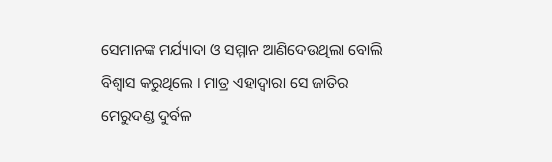ସେମାନଙ୍କ ମର୍ଯ୍ୟାଦା ଓ ସମ୍ମାନ ଆଣିଦେଉଥିଲା ବୋଲି ବିଶ୍ୱାସ କରୁଥିଲେ । ମାତ୍ର ଏହାଦ୍ୱାରା ସେ ଜାତିର ମେରୁଦଣ୍ଡ ଦୁର୍ବଳ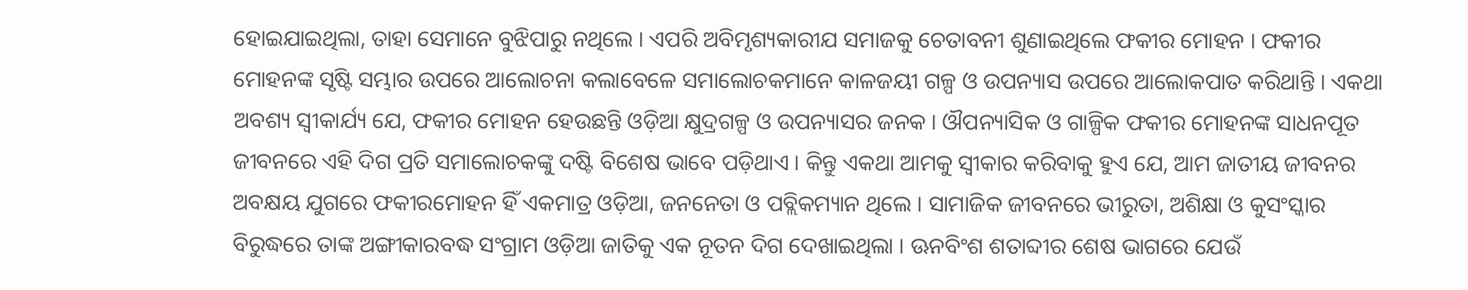ହୋଇଯାଇଥିଲା, ତାହା ସେମାନେ ବୁଝିପାରୁ ନଥିଲେ । ଏପରି ଅବିମୃଶ୍ୟକାରୀଯ ସମାଜକୁ ଚେତାବନୀ ଶୁଣାଇଥିଲେ ଫକୀର ମୋହନ । ଫକୀର ମୋହନଙ୍କ ସୃଷ୍ଟି ସମ୍ଭାର ଉପରେ ଆଲୋଚନା କଲାବେଳେ ସମାଲୋଚକମାନେ କାଳଜୟୀ ଗଳ୍ପ ଓ ଉପନ୍ୟାସ ଉପରେ ଆଲୋକପାତ କରିଥାନ୍ତି । ଏକଥା ଅବଶ୍ୟ ସ୍ୱୀକାର୍ଯ୍ୟ ଯେ, ଫକୀର ମୋହନ ହେଉଛନ୍ତି ଓଡ଼ିଆ କ୍ଷୁଦ୍ରଗଳ୍ପ ଓ ଉପନ୍ୟାସର ଜନକ । ଔପନ୍ୟାସିକ ଓ ଗାଳ୍ପିକ ଫକୀର ମୋହନଙ୍କ ସାଧନପୂତ ଜୀବନରେ ଏହି ଦିଗ ପ୍ରତି ସମାଲୋଚକଙ୍କୁ ଦଷ୍ଟି ବିଶେଷ ଭାବେ ପଡ଼ିଥାଏ । କିନ୍ତୁ ଏକଥା ଆମକୁ ସ୍ୱୀକାର କରିବାକୁ ହୁଏ ଯେ, ଆମ ଜାତୀୟ ଜୀବନର ଅବକ୍ଷୟ ଯୁଗରେ ଫକୀରମୋହନ ହିଁ ଏକମାତ୍ର ଓଡ଼ିଆ, ଜନନେତା ଓ ପବ୍ଲିକମ୍ୟାନ ଥିଲେ । ସାମାଜିକ ଜୀବନରେ ଭୀରୁତା, ଅଶିକ୍ଷା ଓ କୁସଂସ୍କାର ବିରୁଦ୍ଧରେ ତାଙ୍କ ଅଙ୍ଗୀକାରବଦ୍ଧ ସଂଗ୍ରାମ ଓଡ଼ିଆ ଜାତିକୁ ଏକ ନୂତନ ଦିଗ ଦେଖାଇଥିଲା । ଊନବିଂଶ ଶତାବ୍ଦୀର ଶେଷ ଭାଗରେ ଯେଉଁ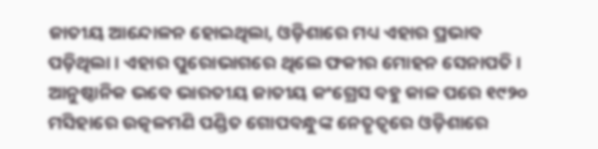ଜାତୀୟ ଆନ୍ଦୋଳନ ହୋଇଥିଲା, ଓଡ଼ିଶାରେ ମଧ୍ୟ ଏହାର ପ୍ରଭାବ ପଡ଼ିଥିଲା । ଏହାର ପୁରୋଭାଗରେ ଥିଲେ ଫକୀର ମୋହନ ସେନାପତି । ଆନୁଷ୍ଠାନିକ ଭବେ ଭାରତୀୟ ଜାତୀୟ କଂଗ୍ରେସ ବହୁ କାଳ ପରେ ୧୯୨୦ ମସିହାରେ ଉତ୍କଳମଣି ପଣ୍ଡିତ ଗୋପବନ୍ଧୁଙ୍କ ନେତୃତ୍ୱରେ ଓଡ଼ିଶାରେ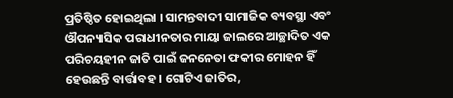ପ୍ରତିଷ୍ଠିତ ହୋଇଥିଲା । ସାମନ୍ତବାଦୀ ସାମାଜିକ ବ୍ୟବସ୍ଥା ଏବଂ ଔପନ୍ୟାସିକ ପରାଧୀନତାର ମାୟା ଜାଲରେ ଆଚ୍ଛାଦିତ ଏକ ପରିଚୟହୀନ ଜାତି ପାଇଁ ଜନନେତା ଫକୀର ମୋହନ ହିଁ ହେଉଛନ୍ତି ବାର୍ତ୍ତାବହ । ଗୋଟିଏ ଜାତିର,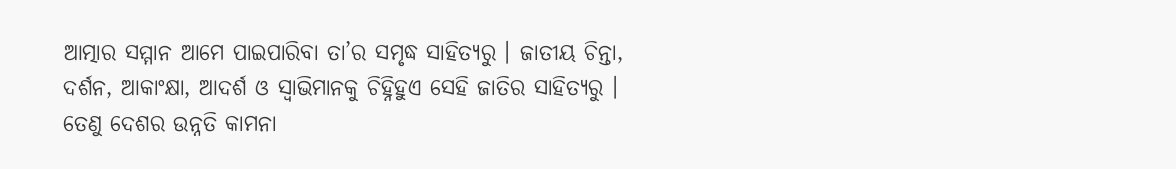ଆତ୍ମାର ସମ୍ମାନ ଆମେ ପାଇପାରିବା ତା’ର ସମୃଦ୍ଧ ସାହିତ୍ୟରୁ । ଜାତୀୟ ଚିନ୍ତା, ଦର୍ଶନ, ଆକାଂକ୍ଷା, ଆଦର୍ଶ ଓ ସ୍ୱାଭିମାନକୁ ଚିହ୍ନିହୁଏ ସେହି ଜାତିର ସାହିତ୍ୟରୁ । ତେଣୁ ଦେଶର ଉନ୍ନତି କାମନା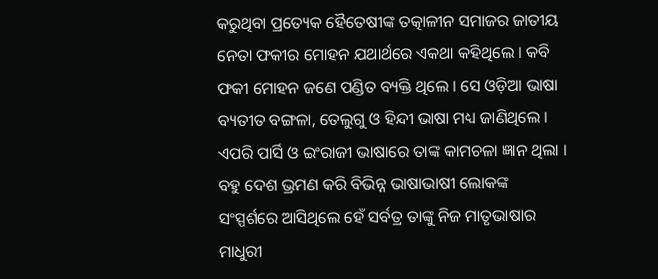କରୁଥିବା ପ୍ରତ୍ୟେକ ହୈତେଷୀଙ୍କ ତତ୍କାଳୀନ ସମାଜର ଜାତୀୟ ନେତା ଫକୀର ମୋହନ ଯଥାର୍ଥରେ ଏକଥା କହିଥିଲେ । କବି ଫକୀ ମୋହନ ଜଣେ ପଣ୍ଡିତ ବ୍ୟକ୍ତି ଥିଲେ । ସେ ଓଡ଼ିଆ ଭାଷା ବ୍ୟତୀତ ବଙ୍ଗଳା, ତେଲୁଗୁ ଓ ହିନ୍ଦୀ ଭାଷା ମଧ୍ୟ ଜାଣିଥିଲେ । ଏପରି ପାର୍ସି ଓ ଇଂରାଜୀ ଭାଷାରେ ତାଙ୍କ କାମଚଳା ଜ୍ଞାନ ଥିଲା । ବହୁ ଦେଶ ଭ୍ରମଣ କରି ବିଭିନ୍ନ ଭାଷାଭାଷୀ ଲୋକଙ୍କ ସଂସ୍ପର୍ଶରେ ଆସିଥିଲେ ହେଁ ସର୍ବତ୍ର ତାଙ୍କୁ ନିଜ ମାତୃଭାଷାର ମାଧୁରୀ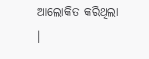ଆଲୋକିତ କରିଥିଲା ।